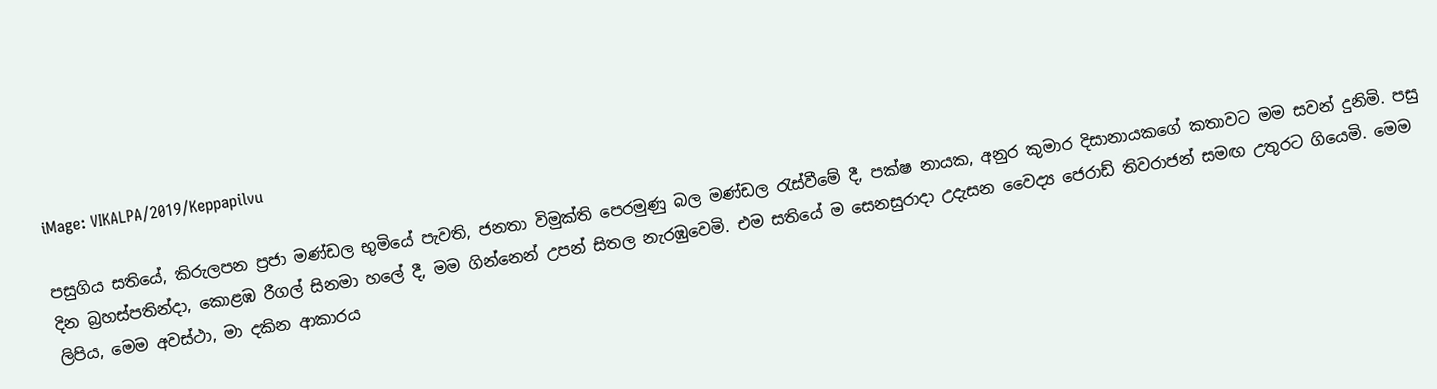iMage: VIKALPA/2019/Keppapilvu

පසුගිය සතියේ, කිරුලපන ප්‍රජා මණ්ඩල භුමියේ පැවති, ජනතා විමුක්ති පෙරමුණු බල මණ්ඩල රැස්වීමේ දී, පක්ෂ නායක, අනුර කුමාර දිසානායකගේ කතාවට මම සවන් දුනිමි. පසු දින බ්‍රහස්පතින්දා, කොළඹ රීගල් සිනමා හලේ දී, මම ගින්නෙන් උපන් සිතල නැරඹුවෙමි. එම සතියේ ම සෙනසුරාදා උදැසන වෛද්‍ය ජෙරාඩ් තිවරාජන් සමඟ උතුරට ගියෙමි. මෙම ලිපිය, මෙම අවස්ථා, මා දකින ආකාරය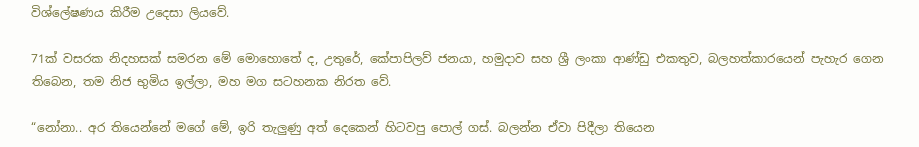විශ්ලේෂණය කිරීම උදෙසා ලියවේ.

71ක් වසරක නිදහසක් සමරන මේ මොහොතේ ද, උතුරේ, කේපාපිලව් ජනයා, හමුදාව සහ ශ්‍රී ලංකා ආණ්ඩු එකතුව, බලහත්කාරයෙන් පැහැර ගෙන තිබෙන, තම නිජ භුමිය ඉල්ලා, මහ මග සටහනක නිරත වේ.

“නෝනා.. අර තියෙන්නේ මගේ මේ, ඉරි තැලුණු අත් දෙකෙන් හිටවපු පොල් ගස්. බලන්න ඒවා පිදීලා තියෙන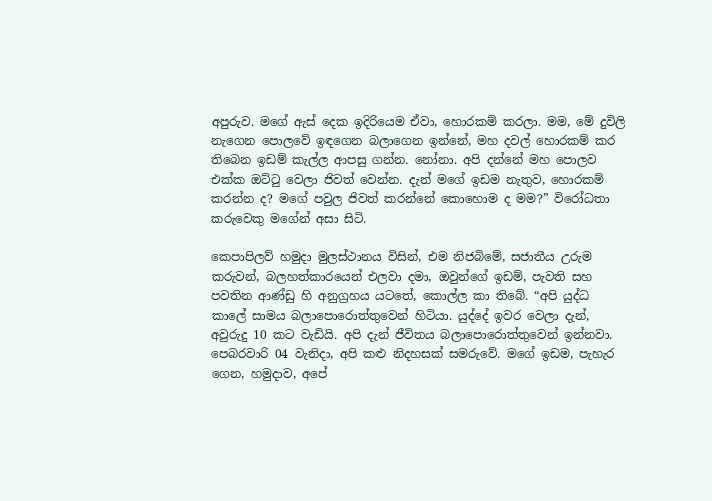අපුරුව. මගේ ඇස් දෙක ඉදිරියෙම ඒවා, හොරකම් කරලා. මම, මේ දුවිලි නැගෙන පොලවේ ඉඳගෙන බලාගෙන ඉන්නේ, මහ දවල් හොරකම් කර තිබෙන ඉඩම් කැල්ල ආපසු ගන්න. නෝනා. අපි දන්නේ මහ පොලව එක්ක ඔට්ටු වෙලා ජිවත් වෙන්න. දැන් මගේ ඉඩම නැතුව, හොරකම් කරන්න ද? මගේ පවුල ජිවත් කරන්නේ කොහොම ද මම?” විරෝධතා කරුවෙකු මගේන් අසා සිටි.

කෙපාපිලව් හමුදා මුලස්ථානය විසින්, එම නිජබිමේ, සජාතීය උරුම කරුවන්, බලහත්කාරයෙන් එලවා දමා, ඔවුන්ගේ ඉඩම්, පැවති සහ පවතින ආණ්ඩු හි අනුග්‍රහය යටතේ, කොල්ල කා තිබේ. “අපි යුද්ධ කාලේ සාමය බලාපොරොත්තුවෙන් හිටියා. යුද්දේ ඉවර වෙලා දැන්, අවුරුදු 10 කට වැඩියි. අපි දැන් ජීවිතය බලාපොරොත්තුවෙන් ඉන්නවා. පෙබරවාරි 04 වැනිදා, අපි කළු නිදහසක් සමරුවේ. මගේ ඉඩම, පැහැර ගෙන, හමුදාව, අපේ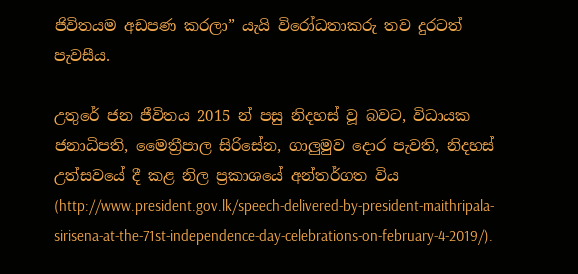ජිවිතයම අඩපණ කරලා” යැයි විරෝධතාකරු තව දුරටත් පැවසීය.

උතුරේ ජන ජීවිතය 2015 න් පසු නිදහස් වූ බවට, විධායක ජනාධිපති, මෛත්‍රීපාල සිරිසේන, ගාලුමුව දොර පැවති, නිදහස් උත්සවයේ දී කළ නිල ප්‍රකාශයේ අන්තර්ගත විය (http://www.president.gov.lk/speech-delivered-by-president-maithripala-sirisena-at-the-71st-independence-day-celebrations-on-february-4-2019/).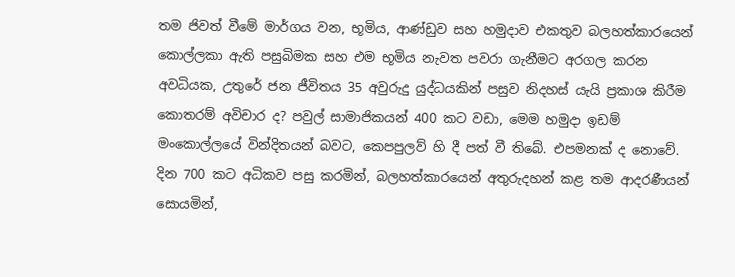තම ජිවත් වීමේ මාර්ගය වන, භූමිය, ආණ්ඩුව සහ හමුදාව එකතුව බලහත්කාරයෙන් කොල්ලකා ඇති පසුබිමක සහ එම භූමිය නැවත පවරා ගැනීමට අරගල කරන අවධියක, උතුරේ ජන ජීවිතය 35 අවුරුදු යුද්ධයකින් පසුව නිදහස් යැයි ප්‍රකාශ කිරීම කොතරම් අවිචාර ද? පවුල් සාමාජිකයන් 400 කට වඩා, මෙම හමුදා ඉඩම් මංකොල්ලයේ වින්දිතයන් බවට, කෙපපුලව් හි දී පත් වී තිබේ. එපමනක් ද නොවේ. දින 700 කට අධිකව පසු කරමින්, බලහත්කාරයෙන් අතුරුදහන් කළ තම ආදරණීයන් සොයමින්,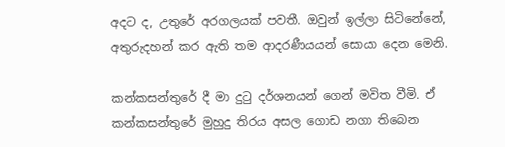අදට ද, උතුරේ අරගලයක් පවතී. ඔවුන් ඉල්ලා සිටිනේනේ, අතුරුදහන් කර ඇති තම ආදරණීයයන් සොයා දෙන මෙනි.

කන්කසන්තුරේ දී මා දුටු දර්ශනයන් ගෙන් මවිත වීමි. ඒ කන්කසන්තුරේ මුහුදු තිරය අසල ගොඩ නගා තිබෙන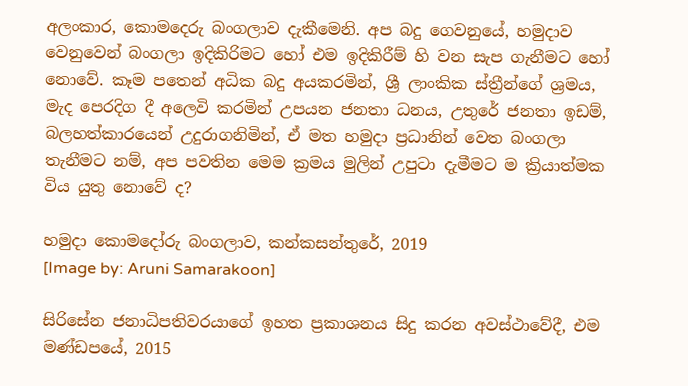අලංකාර, කොමදෙරු බංගලාව දැකීමෙනි. අප බදු ගෙවනුයේ, හමුදාව වෙනුවෙන් බංගලා ඉදිකිරිමට හෝ එම ඉදිකිරීම් හි වන සැප ගැනීමට හෝ නොවේ. කෑම පතෙන් අධික බදු අයකරමින්, ශ්‍රී ලාංකික ස්ත්‍රීන්ගේ ශ්‍රමය, මැද පෙරදිග දී අලෙවි කරමින් උපයන ජනතා ධනය, උතුරේ ජනතා ඉඩම්, බලහත්කාරයෙන් උදුරාගනිමින්, ඒ මත හමුදා ප්‍රධානින් වෙත බංගලා තැනීමට නම්, අප පවතින මෙම ක්‍රමය මුලින් උපුටා දැමීමට ම ක්‍රියාත්මක විය යුතු නොවේ ද?

හමුදා කොමදෝරු බංගලාව, කන්කසන්තුරේ, 2019
[Image by: Aruni Samarakoon]

සිරිසේන ජනාධිපතිවරයාගේ ඉහත ප්‍රකාශනය සිදු කරන අවස්ථාවේදී, එම මණ්ඩපයේ, 2015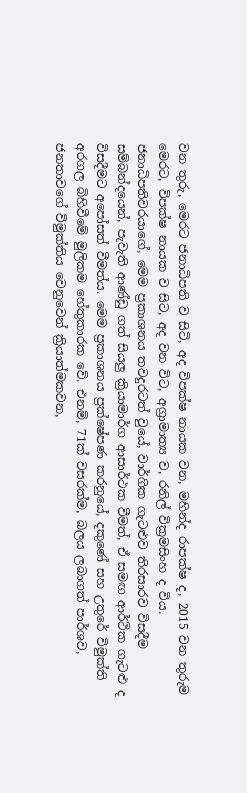වන තුරු, මෙරට ජනාධිපති ව සිටි, අද විපක්ෂ නායක වන, මහින්ද රාපක්ෂ ද, 2015 වන තුරුම මෙරට, විපක්ෂ නායක ව සිට, අද වන විට, අග්‍රාමාත්‍ය ව, රනිල් වික්‍රමසිංහ ද විය. ජනාධිපතිවරයාගේ, මෙම ප්‍රකාශනය තවදුරටත් වුයේ, වාර්ගික ගැටළුව තිරසාරව විසදීම සම්බන්දයෙන්, පැවැති ආණ්ඩු ගත් සියලු ක්‍රියාමාර්ග ආසාර්ථක වීමත්, ඒ සමඟ ආර්ථික ගැටළු ද විසදීමට අපෝසත් වීමත්ය. මෙම ප්‍රකාශනය ප්‍රක්ෂේපණ කරනුයේ, දකුණේ සහ උතුරේ විමුක්ති අරගල බිහිවීමේ මුලිකම හේතුකාරක වේ. එනම්, 71ක් වසරක්ම, බලය ලබාගත් පාර්ශව, ජනතාවගේ විමුක්තිය වෙනුවෙන් ක්‍රියාත්මකවන,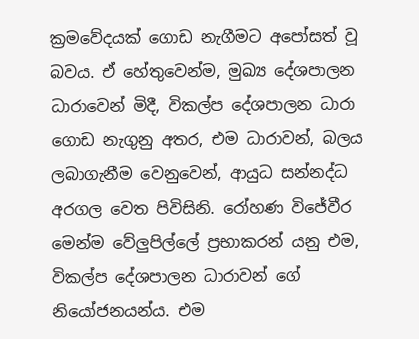ක්‍රමවේදයක් ගොඩ නැගීමට අපෝසත් වූ බවය. ඒ හේතුවෙන්ම, මුඛ්‍ය දේශපාලන ධාරාවෙන් මිදී, විකල්ප දේශපාලන ධාරා ගොඩ නැගුනු අතර, එම ධාරාවන්, බලය ලබාගැනීම වෙනුවෙන්, ආයුධ සන්නද්ධ අරගල වෙත පිවිසිනි. රෝහණ විජේවීර මෙන්ම වේලුපිල්ලේ ප්‍රභාකරන් යනු එම, විකල්ප දේශපාලන ධාරාවන් ගේ නියෝජනයන්ය. එම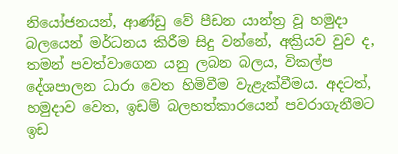නියෝජනයන්, ආණ්ඩු වේ පීඩන යාන්ත්‍ර වූ හමුදා බලයෙන් මර්ධනය කිරීම සිදු වන්නේ, අක්‍රියව වුව ද, තමන් පවත්වාගෙන යනු ලබන බලය, විකල්ප දේශපාලන ධාරා වෙත හිමිවීම වැළැක්වීමය. අදටත්, හමුදාව වෙත, ඉඩම් බලහත්කාරයෙන් පවරාගැනීමට ඉඩ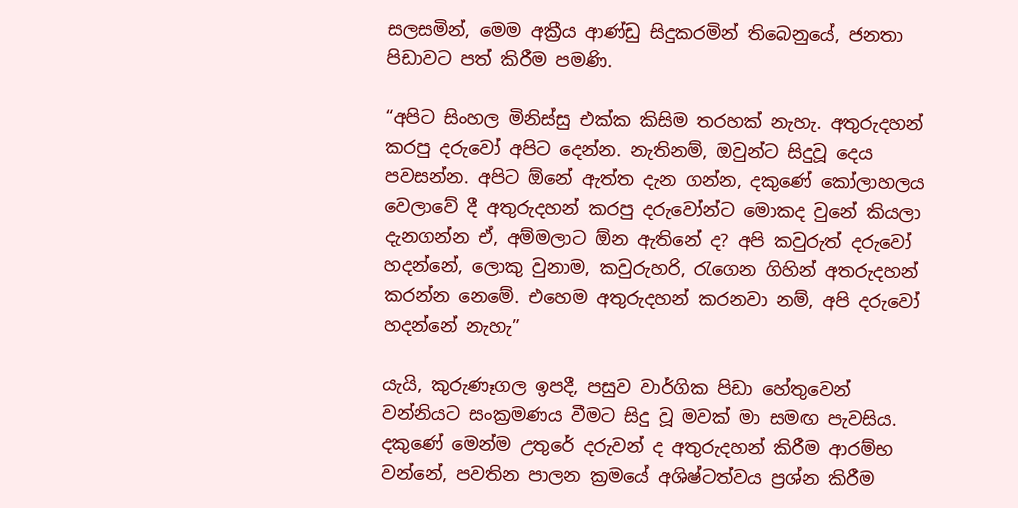සලසමින්, මෙම අක්‍රීය ආණ්ඩු සිදුකරමින් තිබෙනුයේ, ජනතා පිඩාවට පත් කිරීම පමණි.

“අපිට සිංහල මිනිස්සු එක්ක කිසිම තරහක් නැහැ. අතුරුදහන් කරපු දරුවෝ අපිට දෙන්න. නැතිනම්, ඔවුන්ට සිදුවූ දෙය පවසන්න. අපිට ඕනේ ඇත්ත දැන ගන්න, දකුණේ කෝලාහලය වෙලාවේ දී අතුරුදහන් කරපු දරුවෝන්ට මොකද වුනේ කියලා දැනගන්න ඒ, අම්මලාට ඕන ඇතිනේ ද? අපි කවුරුත් දරුවෝ හදන්නේ, ලොකු වුනාම, කවුරුහරි, රැගෙන ගිහින් අතරුදහන් කරන්න නෙමේ. එහෙම අතුරුදහන් කරනවා නම්, අපි දරුවෝ හදන්නේ නැහැ”

යැයි, කුරුණෑගල ඉපදී, පසුව වාර්ගික පිඩා හේතුවෙන් වන්නියට සංක්‍රමණය වීමට සිදු වූ මවක් මා සමඟ පැවසිය. දකුණේ මෙන්ම උතුරේ දරුවන් ද අතුරුදහන් කිරීම ආරම්භ වන්නේ, පවතින පාලන ක්‍රමයේ අශිෂ්ටත්වය ප්‍රශ්න කිරීම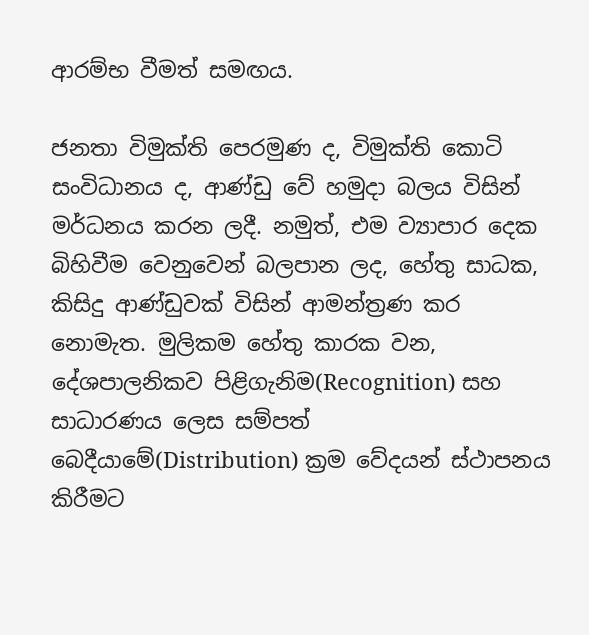ආරම්භ වීමත් සමඟය.

ජනතා විමුක්ති පෙරමුණ ද, විමුක්ති කොටි සංවිධානය ද, ආණ්ඩු වේ හමුදා බලය විසින් මර්ධනය කරන ලදී. නමුත්, එම ව්‍යාපාර දෙක බිහිවීම වෙනුවෙන් බලපාන ලද, හේතු සාධක, කිසිදු ආණ්ඩුවක් විසින් ආමන්ත්‍රණ කර නොමැත. මුලිකම හේතු කාරක වන, දේශපාලනිකව පිළිගැනිම(Recognition) සහ සාධාරණය ලෙස සම්පත් බෙදීයාමේ(Distribution) ක්‍රම වේදයන් ස්ථාපනය කිරීමට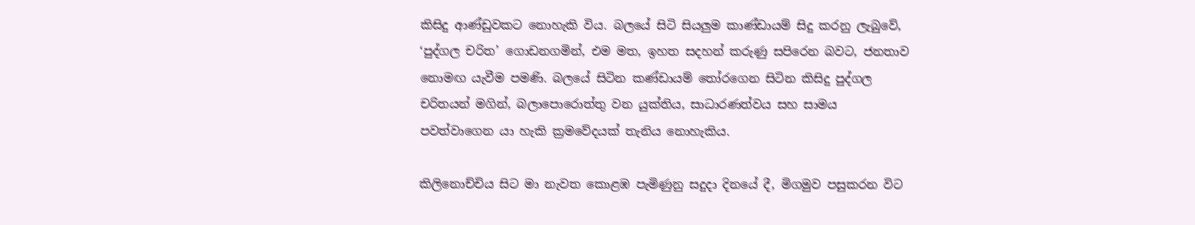කිසිදු ආණ්ඩුවකට නොහැකි විය. බලයේ සිටි සියලුම කාණ්ඩායම් සිදු කරනු ලැබුවේ, ‘පුද්ගල චරිත’ ගොඩනගමින්, එම මත, ඉහත සදහන් කරුණු සපිරෙන බවට, ජනතාව නොමඟ යැවීම පමණි. බලයේ සිටින කණ්ඩායම් තෝරගෙන සිටින කිසිදු පුද්ගල චරිතයන් මගින්, බලාපොරොත්තු වන යුක්තිය, සාධාරණත්වය සහ සාමය පවත්වාගෙන යා හැකි ක්‍රමවේදයක් තැනිය නොහැකිය.

කිලිනොච්චිය සිට මා නැවත කොළඹ පැමිණුනු සදුදා දිනයේ දී, මිගමුව පසුකරන විට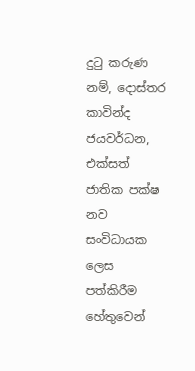දුටු කරුණ නම්, දොස්තර කාවින්ද ජයවර්ධන, එක්සත් ජාතික පක්ෂ නව සංවිධායක ලෙස පත්කිරීම හේතුවෙන්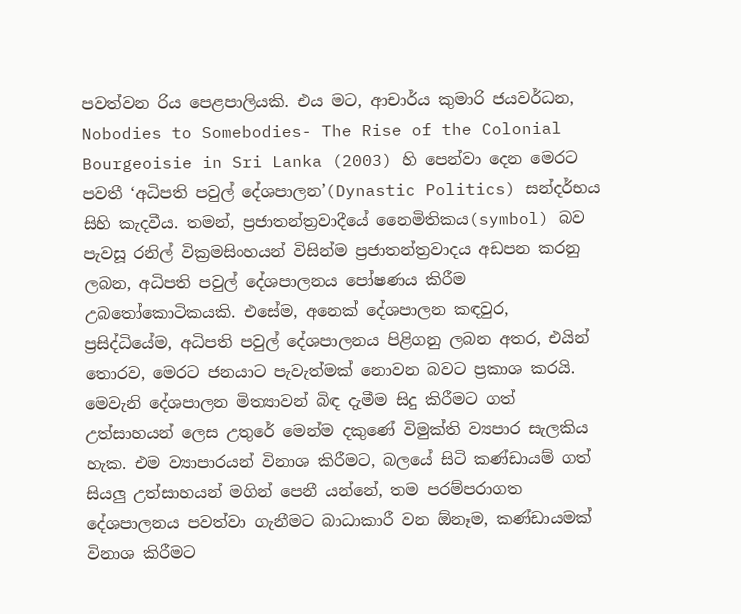පවත්වන රිය පෙළපාලියකි. එය මට, ආචාර්ය කුමාරි ජයවර්ධන, Nobodies to Somebodies- The Rise of the Colonial Bourgeoisie in Sri Lanka (2003) හි පෙන්වා දෙන මෙරට පවතී ‘අධිපති පවුල් දේශපාලන’(Dynastic Politics) සන්දර්භය සිහි කැදවීය. තමන්, ප්‍රජාතන්ත්‍රවාදීයේ නෛමිතිකය(symbol) බව පැවසූ රනිල් වික්‍රමසිංහයන් විසින්ම ප්‍රජාතන්ත්‍රවාදය අඩපන කරනු ලබන, අධිපති පවුල් දේශපාලනය පෝෂණය කිරීම උබතෝකොටිකයකි. එසේම, අනෙක් දේශපාලන කඳවුර, ප්‍රසිද්ධියේම, අධිපති පවුල් දේශපාලනය පිළිගනු ලබන අතර, එයින් තොරව, මෙරට ජනයාට පැවැත්මක් නොවන බවට ප්‍රකාශ කරයි. මෙවැනි දේශපාලන මිත්‍යාවන් බිඳ දැමීම සිදු කිරීමට ගත් උත්සාහයන් ලෙස උතුරේ මෙන්ම දකුණේ විමුක්ති ව්‍යපාර සැලකිය හැක. එම ව්‍යාපාරයන් විනාශ කිරීමට, බලයේ සිටි කණ්ඩායම් ගත් සියලු උත්සාහයන් මගින් පෙනී යන්නේ, තම පරම්පරාගත දේශපාලනය පවත්වා ගැනීමට බාධාකාරී වන ඕනෑම, කණ්ඩායමක් විනාශ කිරීමට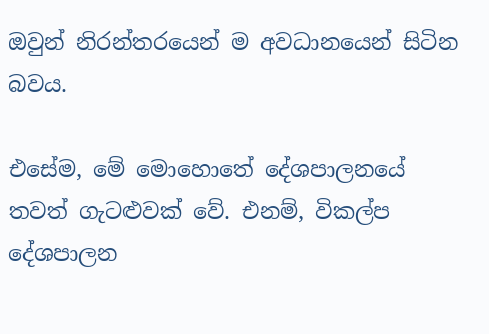ඔවුන් නිරන්තරයෙන් ම අවධානයෙන් සිටින බවය.

එසේම, මේ මොහොතේ දේශපාලනයේ තවත් ගැටළුවක් වේ. එනම්, විකල්ප දේශපාලන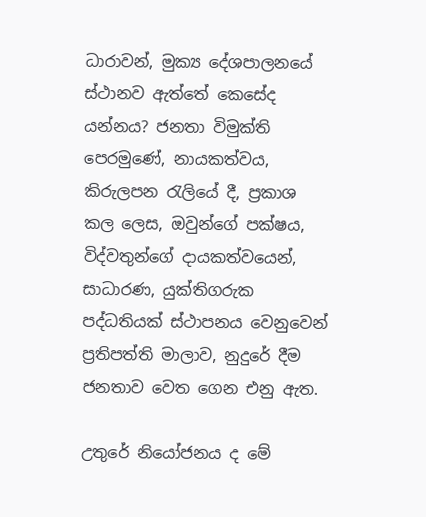ධාරාවන්, මුක්‍ය දේශපාලනයේ ස්ථානව ඇත්තේ කෙසේද යන්නය? ජනතා විමුක්ති පෙරමුණේ, නායකත්වය, කිරුලපන රැලියේ දී, ප්‍රකාශ කල ලෙස, ඔවුන්ගේ පක්ෂය, විද්වතුන්ගේ දායකත්වයෙන්, සාධාරණ, යුක්තිගරුක පද්ධතියක් ස්ථාපනය වෙනුවෙන් ප්‍රතිපත්ති මාලාව, නුදුරේ දීම ජනතාව වෙත ගෙන එනු ඇත.

උතුරේ නියෝජනය ද මේ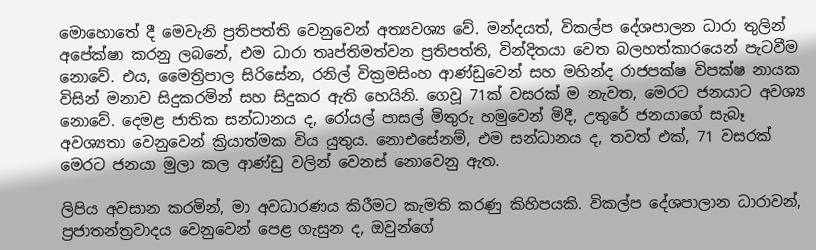මොහොතේ දී මෙවැනි ප්‍රතිපත්ති වෙනුවෙන් අත්‍යවශ්‍ය වේ. මන්දයත්, විකල්ප දේශපාලන ධාරා තුලින් අපේක්ෂා කරනු ලබනේ, එම ධාරා තෘප්තිමත්වන ප්‍රතිපත්ති, වින්දිතයා වෙත බලහත්කාරයෙන් පැටවීම නොවේ. එය, මෛත්‍රිපාල සිරිසේන, රනිල් වික්‍රමසිංහ ආණ්ඩුවෙන් සහ මහින්ද රාජපක්ෂ විපක්ෂ නායක විසින් මනාව සිදුකරමින් සහ සිදුකර ඇති හෙයිනි. ගෙවූ 71ක් වසරක් ම නැවත, මෙරට ජනයාට අවශ්‍ය නොවේ. දෙමළ ජාතික සන්ධානය ද, රෝයල් පාසල් මිතුරු හමුවෙන් මිදී, උතුරේ ජනයාගේ සැබෑ අවශ්‍යතා වෙනුවෙන් ක්‍රියාත්මක විය යුතුය. නොඑසේනම්, එම සන්ධානය ද, තවත් එක්, 71 වසරක් මෙරට ජනයා මුලා කල ආණ්ඩු වලින් වෙනස් නොවෙනු ඇත.

ලිපිය අවසාන කරමින්, මා අවධාරණය කිරීමට කැමති කරණු කිහිපයකි. විකල්ප දේශපාලාන ධාරාවන්, ප්‍රජාතන්ත්‍රවාදය වෙනුවෙන් පෙළ ගැසුන ද, ඔවුන්ගේ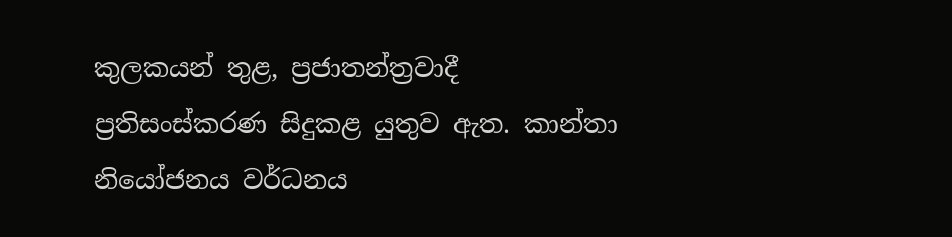කුලකයන් තුළ, ප්‍රජාතන්ත්‍රවාදී ප්‍රතිසංස්කරණ සිදුකළ යුතුව ඇත. කාන්තා නියෝජනය වර්ධනය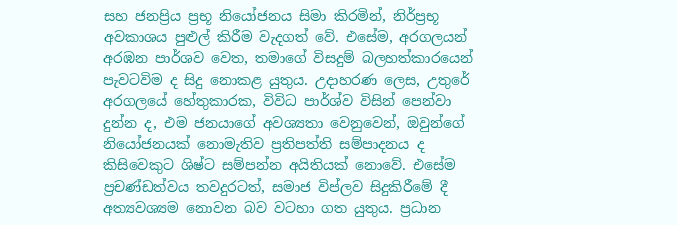සහ ජනප්‍රිය ප්‍රභූ නියෝජනය සිමා කිරමින්, නිර්ප්‍රභූ අවකාශය පුළුල් කිරීම වැදගත් වේ. එසේම, අරගලයන් අරඹන පාර්ශව වෙත, තමාගේ විසදුම් බලහත්කාරයෙන් පැවටවිම ද සිදු නොකළ යුතුය. උදාහරණ ලෙස, උතුරේ අරගලයේ හේතුකාරක, විවිධ පාර්ශ්ව විසින් පෙන්වා දුන්න ද, එම ජනයාගේ අවශ්‍යතා වෙනුවෙන්, ඔවුන්ගේ නියෝජනයක් නොමැතිව ප්‍රතිපත්ති සම්පාදනය ද කිසිවෙකුට ශිෂ්ට සම්පන්න අයිතියක් නොවේ. එසේම ප්‍රචණ්ඩත්වය තවදුරටත්, සමාජ විප්ලව සිදුකිරීමේ දී අත්‍යවශ්‍යම නොවන බව වටහා ගත යුතුය. ප්‍රධාන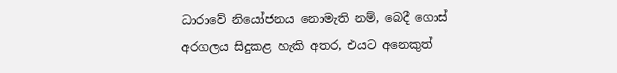ධාරාවේ නියෝජනය නොමැති නම්, බෙදී ගොස් අරගලය සිදුකළ හැකි අතර, එයට අනෙකුත්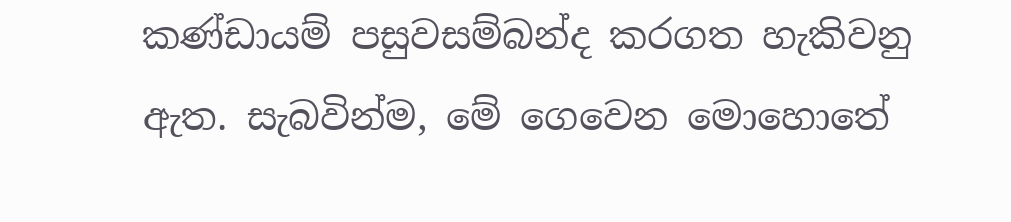කණ්ඩායම් පසුවසම්බන්ද කරගත හැකිවනු ඇත. සැබවින්ම, මේ ගෙවෙන මොහොතේ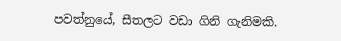පවත්නුයේ, සීතලට වඩා ගිනි ගැනිමකි.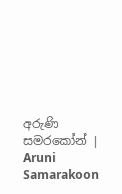අරුණි සමරකෝන් | Aruni Samarakoon